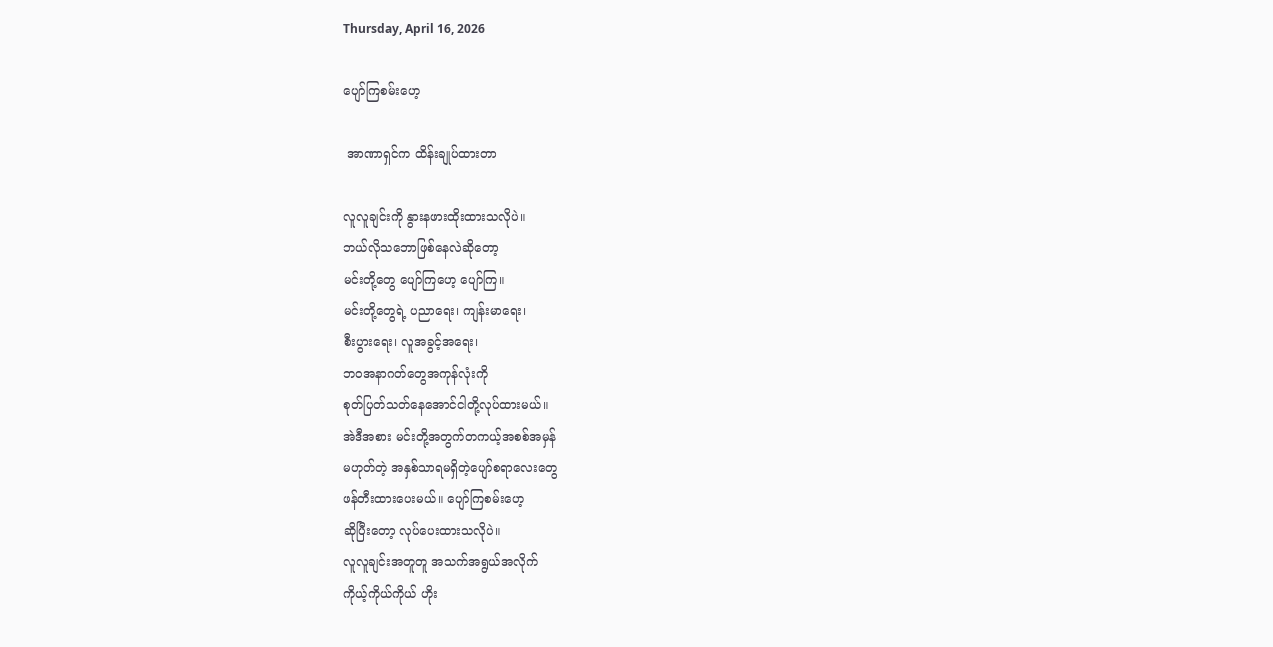Thursday, April 16, 2026

ပျော်ကြစမ်းဟေ့

 အာဏာရှင်က ထိန်းချုပ်ထားတာ

လူလူချင်းကို နွားနဖားထိုးထားသလိုပဲ။
ဘယ်လိုသဘောဖြစ်နေလဲဆိုတော့
မင်းတို့တွေ ပျော်ကြဟေ့ ပျော်ကြ‌။
မင်းတို့တွေရဲ့ ပညာရေး၊ ကျန်းမာရေး၊
စီးပွားရေး၊ လူအခွင့်အရေး၊
ဘဝအနာဂတ်တွေအကုန်လုံးကို
စုတ်ပြတ်သတ်နေအောင်ငါတို့လုပ်ထားမယ်။
အဲဒီအစား မင်းတို့အတွက်တကယ့်အစစ်အမှန်
မဟုတ်တဲ့ အနှစ်သာရမရှိတဲ့ပျော်စရာလေးတွေ
ဖန်တီးထားပေးမယ်။ ပျော်ကြစမ်းဟေ့
ဆိုပြီးတော့ လုပ်ပေးထားသလိုပဲ။
လူလူချင်းအတူတူ အသက်အရွယ်အလိုက်
ကိုယ့်ကိုယ်ကိုယ် ဟိုး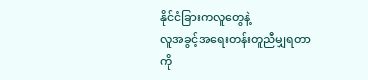နိုင်ငံခြားကလူတွေနဲ့
လူအခွင့်အရေးတန်းတူညီမျှရတာကို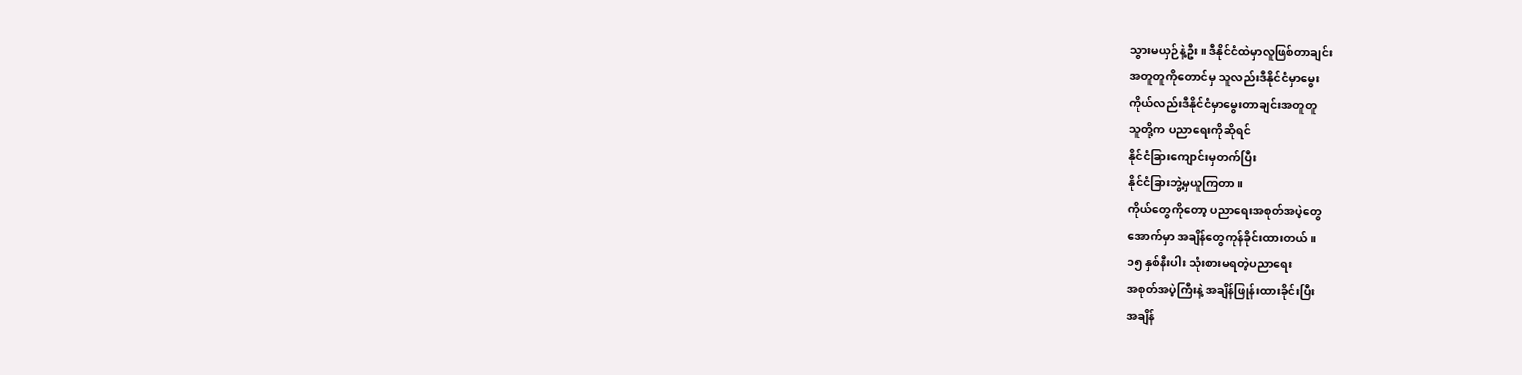သွားမယှဉ်နဲ့ဦး။ ဒီနိုင်ငံထဲမှာလူဖြစ်တာချင်း
အတူတူကိုတောင်မှ သူလည်းဒီနိုင်ငံမှာမွေး
ကိုယ်လည်းဒီနိုင်ငံမှာမွေးတာချင်းအတူတူ
သူတို့က ပညာရေးကိုဆိုရင်
နိုင်ငံခြားကျောင်းမှတက်ပြီး
နိုင်ငံခြားဘွဲ့မှယူကြတာ။
ကိုယ်တွေကိုတော့ ပညာရေးအစုတ်အပဲ့တွေ
အောက်မှာ အချိန်တွေကုန်ခိုင်းထားတယ်။
၁၅ နှစ်နီးပါး သုံးစားမရတဲ့ပညာရေး
အစုတ်အပဲ့ကြီးနဲ့ အချိန်ဖြုန်းထားခိုင်းပြီး
အချိန်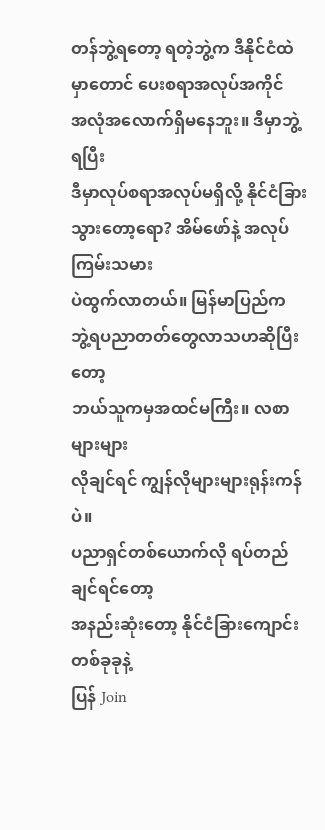တန်ဘွဲ့ရတော့ ရတဲ့ဘွဲ့က ဒီနိုင်ငံထဲ
မှာတောင် ပေးစရာအလုပ်အကိုင်
အလုံအလောက်ရှိမနေဘူး။ ဒီမှာဘွဲ့ရပြီး
ဒီမှာလုပ်စရာအလုပ်မရှိလို့ နိုင်ငံခြား
သွားတော့ရော? အိမ်ဖော်နဲ့ အလုပ်ကြမ်းသမား
ပဲထွက်လာတယ်။ မြန်မာပြည်က
ဘွဲ့ရပညာတတ်တွေလာသဟဆိုပြီးတော့
ဘယ်သူကမှအထင်မကြီး။ လစာများများ
လိုချင်ရင် ကျွန်လိုများများရုန်းကန်ပဲ။
ပညာရှင်တစ်ယောက်လို ‌ရပ်တည်ချင်ရင်တော့
အနည်းဆုံးတော့ နိုင်ငံခြားကျောင်းတစ်ခုခုနဲ့
ပြန် Join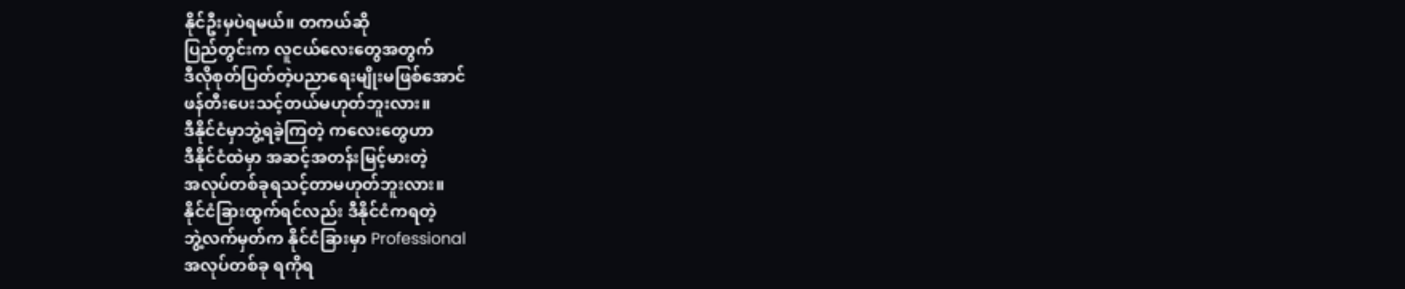နိုင်ဦးမှပဲရမယ်။ တကယ်ဆို
ပြည်တွင်းက လူငယ်လေးတွေအတွက်
ဒီလိုစုတ်ပြတ်တဲ့ပညာရေးမျိုးမဖြစ်အောင်
ဖန်တီးပေးသင့်တယ်မဟုတ်ဘူးလား။
ဒီနိုင်ငံမှာဘွဲ့ရခဲ့ကြတဲ့ ကလေးတွေဟာ
ဒီနိုင်ငံထဲမှာ အဆင့်အတန်းမြင့်မားတဲ့
အလုပ်တစ်ခုရသင့်တာမဟုတ်ဘူးလား။
နိုင်ငံခြားထွက်ရင်လည်း ဒီနိုင်ငံကရတဲ့
ဘွဲ့လက်မှတ်က နိုင်ငံခြားမှာ Professional
အလုပ်တစ်ခု ရကိုရ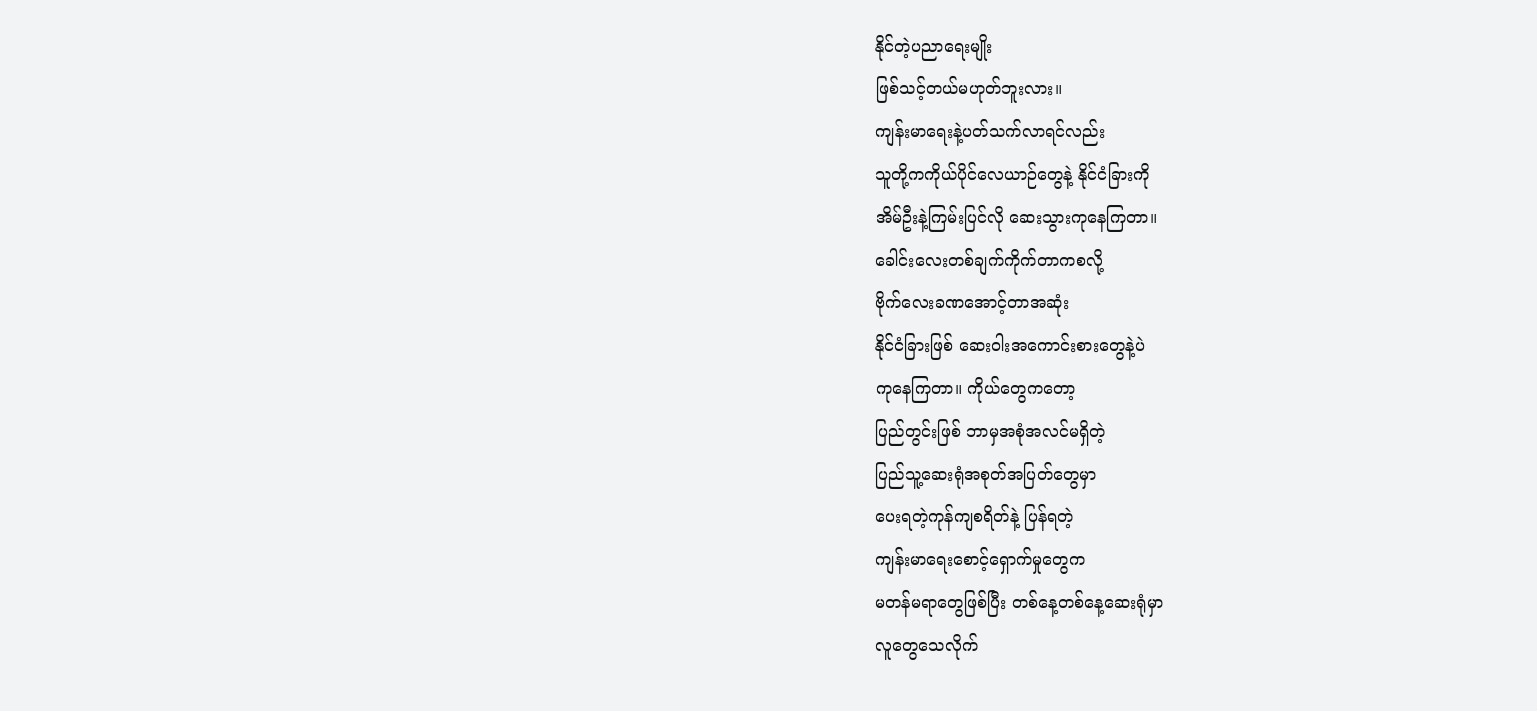နိုင်တဲ့ပညာရေးမျိုး
ဖြစ်သင့်တယ်မဟုတ်ဘူးလား။
ကျန်းမာရေးနဲ့ပတ်သက်လာရင်လည်း
သူတို့ကကိုယ်ပိုင်လေယာဉ်တွေနဲ့ နိုင်ငံခြားကို
အိမ်ဦးနဲ့ကြမ်းပြင်လို ဆေးသွားကုနေကြတာ။
ခေါင်းလေးတစ်ချက်ကိုက်တာကစလို့
ဗိုက်လေးခဏအောင့်တာအဆုံး
နိုင်ငံခြားဖြစ် ဆေးဝါးအကောင်းစားတွေနဲ့ပဲ
ကုနေကြတာ။ ကိုယ်တွေကတော့
ပြည်တွင်းဖြစ် ဘာမှအစုံအလင်မရှိတဲ့
ပြည်သူ့ဆေးရုံအစုတ်အပြတ်တွေမှာ
ပေးရတဲ့ကုန်ကျစရိတ်နဲ့ ပြန်ရတဲ့
ကျန်းမာရေးစောင့်ရှောက်မှုတွေက
မတန်မရာတွေဖြစ်ပြီး တစ်နေ့တစ်နေ့ဆေးရုံမှာ
လူတွေသေလိုက်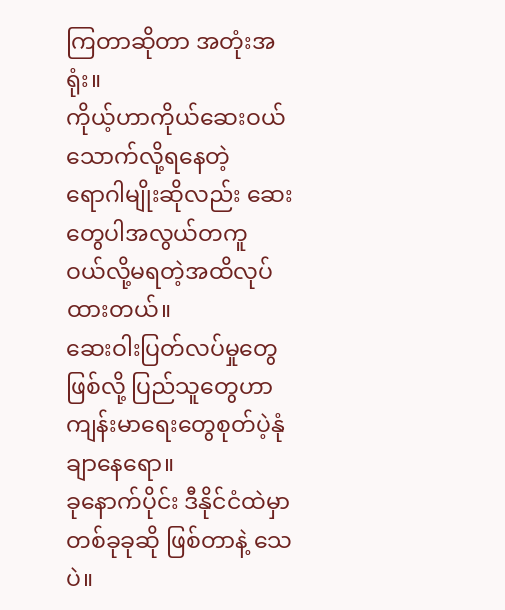ကြတာဆိုတာ အတုံးအရုံး။
ကိုယ့်ဟာကိုယ်ဆေးဝယ်သောက်လို့ရနေတဲ့
ရောဂါမျိုးဆိုလည်း ဆေးတွေပါအလွယ်တကူ
ဝယ်လို့မရတဲ့အထိလုပ်ထားတယ်။
ဆေးဝါးပြတ်လပ်မှုတွေဖြစ်လို့ ပြည်သူတွေဟာ
ကျန်းမာရေးတွေစုတ်ပဲ့နုံချာနေရော။
ခုနောက်ပိုင်း ဒီနိုင်ငံထဲမှာ
တစ်ခုခုဆို ဖြစ်တာနဲ့ သေပဲ။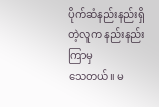ပိုက်ဆံနည်းနည်းရှိတဲ့လူက နည်းနည်းကြာမှ
သေတယ်။ မ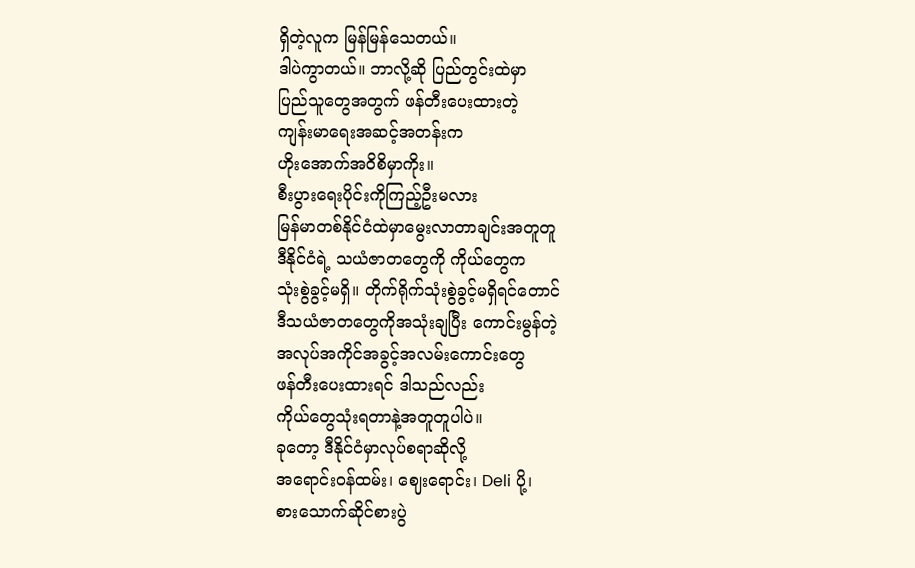ရှိတဲ့လူက မြန်မြန်သေတယ်။
ဒါပဲကွာတယ်။ ဘာလို့ဆို ပြည်တွင်းထဲမှာ
ပြည်သူ‌တွေအတွက် ဖန်တီးပေးထားတဲ့
ကျန်းမာရေးအဆင့်အတန်းက
ဟိုးအောက်အဝိစိမှာကိုး။
စီးပွားရေးပိုင်းကိုကြည့်ဦးမလား
မြန်မာတစ်နိုင်ငံထဲမှာမွေးလာတာချင်းအတူတူ
ဒီနိုင်ငံရဲ့ သယံဇာတတွေကို ကိုယ်တွေက
သုံးစွဲခွင့်မရှိ။ တိုက်ရိုက်သုံးစွဲခွင့်မရှိရင်တောင်
ဒီသယံဇာတတွေကိုအသုံးချပြီး ကောင်းမွန်တဲ့
အလုပ်အကိုင်အခွင့်အလမ်းကောင်းတွေ
ဖန်တီးပေးထားရင် ဒါသည်လည်း
ကိုယ်တွေသုံးရတာနဲ့အတူတူပါပဲ။
ခုတော့ ဒီနိုင်ငံမှာလုပ်စရာဆိုလို့
အရောင်းဝန်ထမ်း၊ ဈေးရောင်း၊ Deli ပို့၊
စားသောက်ဆိုင်စားပွဲ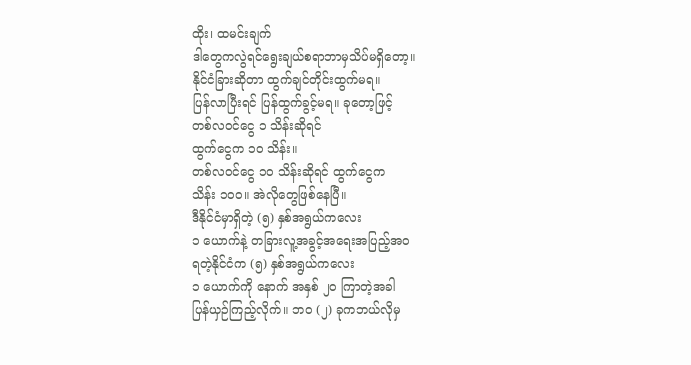ထိုး၊ ထမင်းချက်
ဒါတွေကလွဲရင်ရွေးချယ်စရာဘာမှသိပ်မရှိတော့။
နိုင်ငံခြားဆိုတာ ထွက်ချင်တိုင်းထွက်မရ။
ပြန်လာပြီးရင် ပြန်ထွက်ခွင့်မရ။ ခုတော့ဖြင့်
တစ်လဝင်ငွေ ၁ သိန်းဆိုရင်
ထွက်ငွေက ၁၀ သိန်း။
တစ်လဝင်ငွေ ၁၀ သိန်းဆိုရင် ထွက်ငွေက
သိန်း ၁၀၀။ အဲလိုတွေဖြစ်နေပြီ။
ဒီနိုင်ငံမှာရှိတဲ့ (၅) နှစ်အရွယ်ကလေး
၁ ယောက်နဲ့ တခြားလူ့အခွင့်အရေးအပြည့်အဝ
ရတဲ့နိုင်ငံက (၅) နှစ်အရွယ်ကလေး
၁ ယောက်ကို နောက် အနှစ် ၂၀ ကြာတဲ့အခါ
ပြန်ယှဉ်ကြည့်လိုက်။ ဘဝ (၂) ခုကဘယ်လိုမှ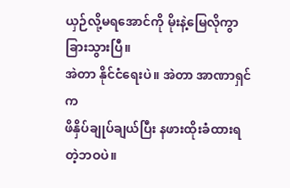ယှဉ်လို့မရအောင်ကို မိုးနဲ့မြေလိုကွာခြားသွားပြီ။
အဲတာ နိုင်ငံရေးပဲ။ အဲတာ အာဏာရှင်က
ဖိနှိပ်ချုပ်ချယ်ပြီး နဖားထိုးခံထားရတဲ့ဘဝပဲ။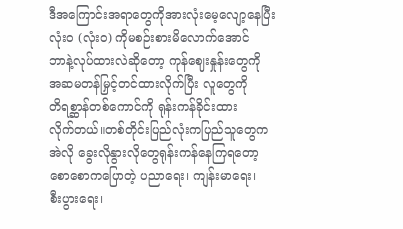ဒီအကြောင်းအရာတွေကိုအားလုံးမေ့လျော့နေပြီး
လုံးဝ (လုံးဝ) ကိုမစဉ်းစားမိလောက်အောင်
ဘာနဲ့လုပ်ထားလဲဆိုတော့ ကုန်ဈေးနှုန်းတွေကို
အဆမတန်မြှင့်တင်ထားလိုက်ပြီး လူတွေကို
တိရစ္ဆာန်တစ်ကောင်ကို ရုန်းကန်ခိုင်းထား
လိုက်တယ်။တစ်တိုင်းပြည်လုံးကပြည်သူတွေက
အဲလို ခွေးလိုနွားလိုတွေရုန်းကန်နေကြရတော့
စောစောကပြောတဲ့ ပညာရေး၊ ကျန်းမာရေး၊
စီးပွားရေး၊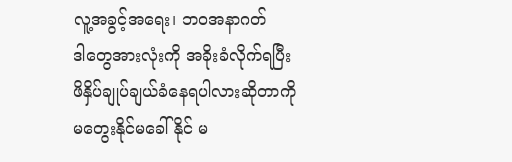လူ့အခွင့်အရေး၊ ဘဝအနာဂတ်
ဒါတွေအားလုံးကို အခိုးခံလိုက်ရပြီး
ဖိနှိပ်ချုပ်ချယ်ခံနေရပါလားဆိုတာကို
မတွေးနိုင်မခေါ်နိုင် မ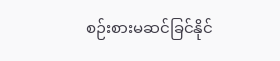စဉ်းစားမဆင်ခြင်နိုင်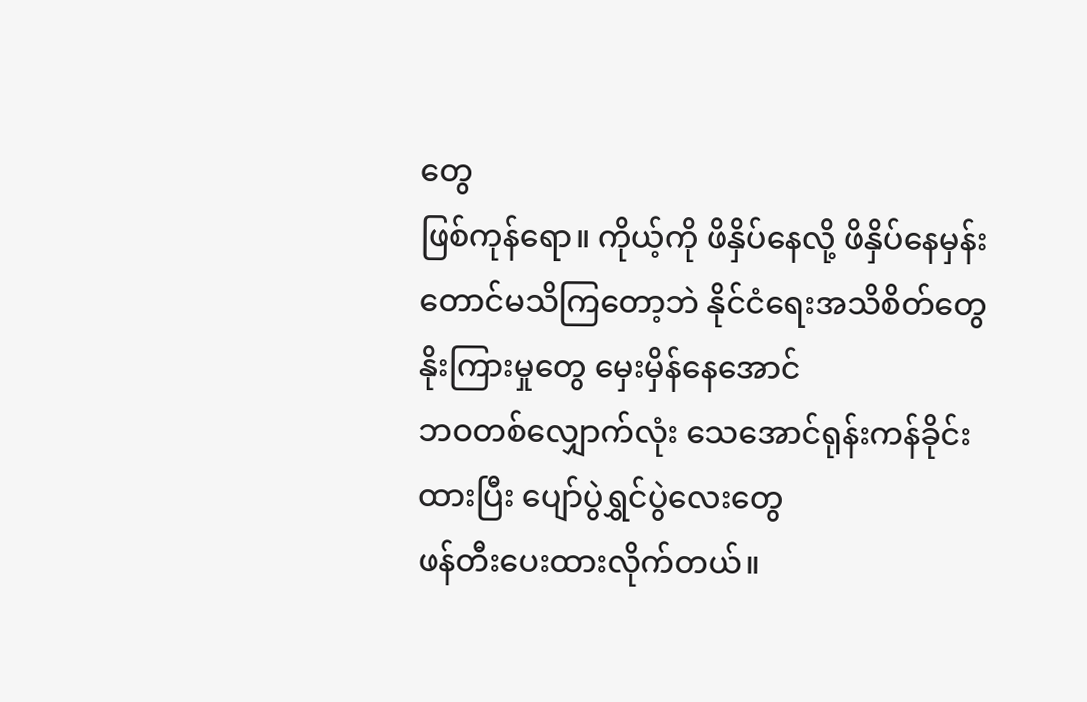တွေ
ဖြစ်ကုန်ရော။ ကိုယ့်ကို ဖိနှိပ်နေလို့ ဖိနှိပ်နေမှန်း
တောင်မသိကြတော့ဘဲ နိုင်ငံရေးအသိစိတ်တွေ
နိုးကြားမှုတွေ မှေးမှိန်နေအောင်
ဘဝတစ်လျှောက်လုံး သေအောင်ရုန်းကန်ခိုင်း
ထားပြီး ပျော်ပွဲရွှင်ပွဲလေးတွေ
ဖန်တီးပေးထားလိုက်တယ်။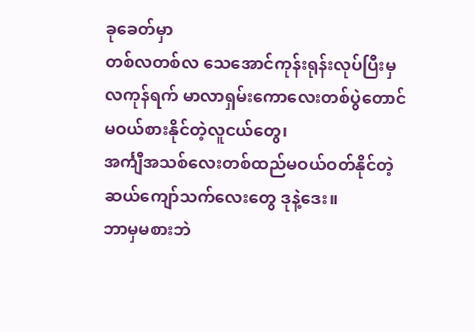ခုခေတ်မှာ
တစ်လတစ်လ သေအောင်ကုန်းရုန်းလုပ်ပြီးမှ
လကုန်ရက် မာလာရှမ်းကောလေးတစ်ပွဲတောင်
မဝယ်စားနိုင်တဲ့လူငယ်တွေ၊
အင်္ကျီအသစ်လေးတစ်ထည်မဝယ်ဝတ်နိုင်တဲ့
ဆယ်ကျော်သက်လေးတွေ ဒုနဲ့ဒေး။
ဘာမှမစားဘဲ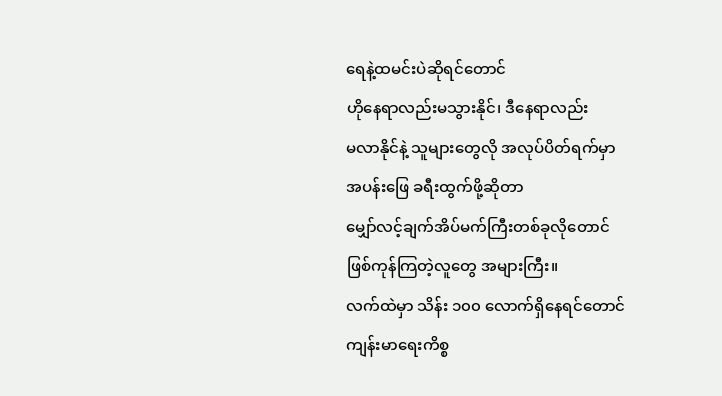ရေနဲ့ထမင်းပဲဆိုရင်တောင်
ဟိုနေရာလည်းမသွားနိုင်၊ ဒီနေရာလည်း
မလာနိုင်နဲ့ သူများတွေလို အလုပ်ပိတ်ရက်မှာ
အပန်းဖြေ ခရီးထွက်ဖို့ဆိုတာ
မျှော်လင့်ချက်အိပ်မက်ကြီးတစ်ခုလိုတောင်
ဖြစ်ကုန်ကြတဲ့လူတွေ အများကြီး။
လက်ထဲမှာ သိန်း ၁၀၀ လောက်ရှိနေရင်တောင်
ကျန်းမာရေးကိစ္စ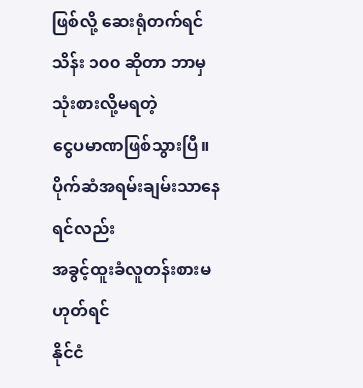ဖြစ်လို့ ဆေးရုံတက်ရင်
သိန်း ၁၀၀ ဆိုတာ ဘာမှသုံးစားလို့မရတဲ့
ငွေပမာဏဖြစ်သွားပြီ။
ပိုက်ဆံအရမ်းချမ်းသာနေရင်လည်း
အခွင့်ထူးခံလူတန်းစားမဟုတ်ရင်
နိုင်ငံ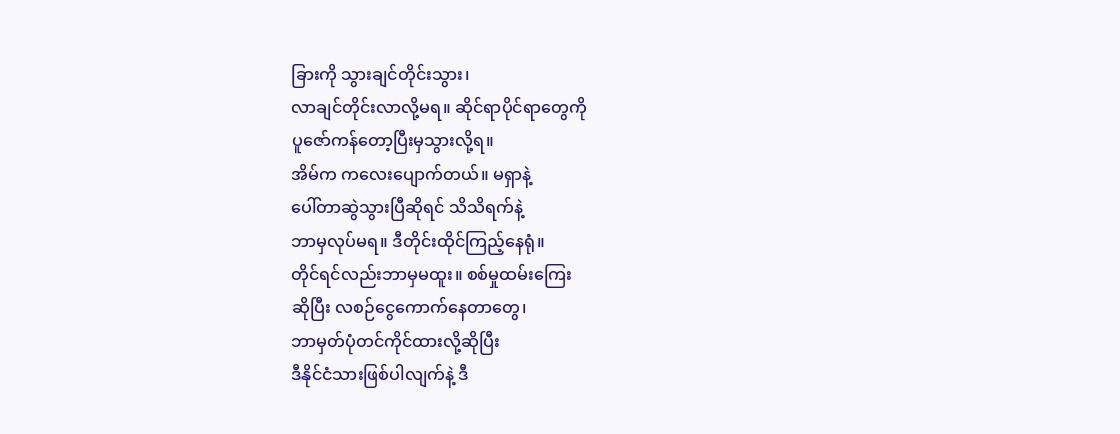ခြားကို သွားချင်တိုင်းသွား၊
လာချင်တိုင်းလာလို့မရ။ ဆိုင်ရာပိုင်ရာတွေကို
ပူဇော်ကန်တော့ပြီးမှသွားလို့ရ။
အိမ်က ကလေးပျောက်တယ်။ မရှာနဲ့
ပေါ်တာဆွဲသွားပြီဆိုရင် သိသိရက်နဲ့
ဘာမှလုပ်မရ။ ဒီတိုင်းထိုင်ကြည့်နေရုံ။
တိုင်ရင်လည်းဘာမှမထူး။ စစ်မှုထမ်းကြေး
ဆိုပြီး လစဉ်ငွေကောက်နေတာတွေ၊
ဘာမှတ်ပုံတင်ကိုင်ထားလို့ဆိုပြီး
ဒီနိုင်ငံသားဖြစ်ပါလျက်နဲ့ ဒီ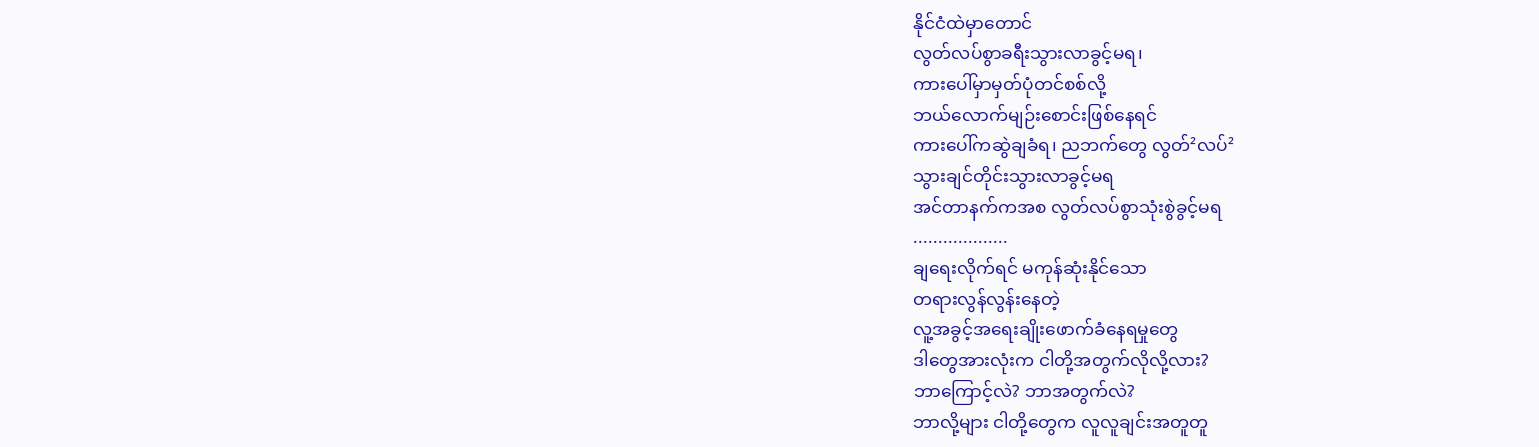နိုင်ငံထဲမှာတောင်
လွတ်လပ်စွာခရီးသွားလာခွင့်မရ၊
ကားပေါ်မှာမှတ်ပုံတင်စစ်လို့
ဘယ်လောက်မျဉ်းစောင်းဖြစ်နေရင်
ကားပေါ်ကဆွဲချခံရ၊ ညဘက်တွေ လွတ်²လပ်²
သွားချင်တိုင်းသွားလာခွင့်မရ
အင်တာနက်ကအစ လွတ်လပ်စွာသုံးစွဲခွင့်မရ
...................
ချရေးလိုက်ရင် မကုန်ဆုံးနိုင်သော
တရားလွန်လွန်း‌နေတဲ့
လူ့အခွင့်အရေးချိုးဖောက်ခံနေရမှုတွေ
ဒါတွေအားလုံးက ငါတို့အတွက်လိုလို့လား?
ဘာကြောင့်လဲ? ဘာအတွက်လဲ?
ဘာလို့များ ငါတို့တွေက လူလူချင်းအတူတူ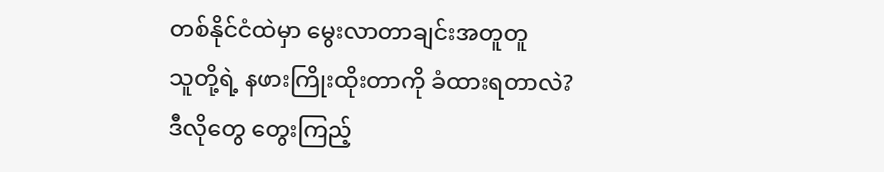တစ်နိုင်ငံထဲမှာ မွေးလာတာချင်းအတူတူ
သူတို့ရဲ့ နဖားကြိုးထိုးတာကို ခံထားရတာလဲ?
ဒီလိုတွေ တွေးကြည့်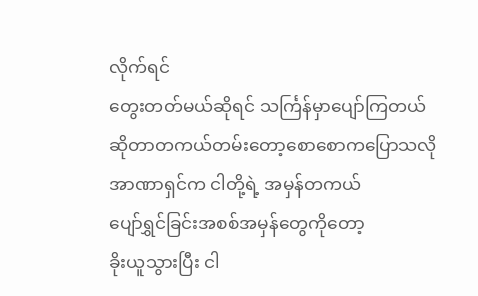လိုက်ရင်
တွေးတတ်မယ်ဆိုရင် သင်္ကြန်မှာပျော်ကြတယ်
ဆိုတာတကယ်တမ်းတော့စောစောကပြောသလို
အာဏာရှင်က ငါတို့ရဲ့ အမှန်တကယ်
ပျော်ရွှင်ခြင်းအစစ်အမှန်တွေကိုတော့
ခိုးယူသွားပြီး ငါ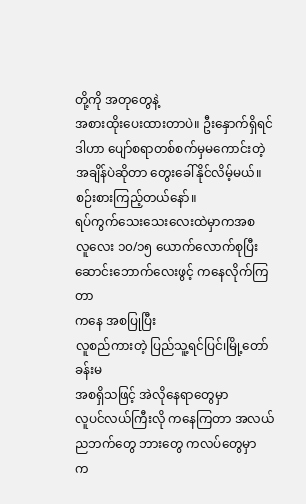တို့ကို အတုတွေနဲ့
အစားထိုးပေးထားတာပဲ။ ဦးနှောက်ရှိရင်
ဒါဟာ ပျော်စရာတစ်စက်မှမကောင်းတဲ့
အချိန်ပဲဆိုတာ တွေးခေါ်နိုင်လိမ့်မယ်။
စဉ်းစားကြည့်တယ်နော်။
ရပ်ကွက်သေးသေးလေးထဲမှာကအစ
လူလေး ၁၀/၁၅ ယောက်လောက်စုပြီး
ဆောင်းဘောက်လေးဖွင့် ကနေလိုက်ကြတာ
ကနေ အစပြုပြီး
လူစည်ကားတဲ့ ပြည်သူ့ရင်ပြင်၊မြို့တော်ခန်းမ
အစရှိသဖြင့် အဲလိုနေရာတွေမှာ
လူပင်လယ်ကြီးလို ကနေကြတာ အလယ်
ညဘက်တွေ ဘားတွေ ကလပ်တွေမှာ
က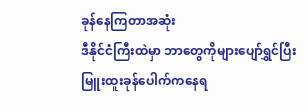ခုန်နေကြတာအဆုံး
ဒီနိုင်ငံကြီးထဲမှာ ဘာတွေကိုများပျော်ရွှင်ပြီး
မြူးထူးခုန်ပေါက်ကနေရ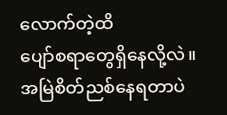လောက်တဲ့ထိ
ပျော်စရာတွေရှိနေလို့လဲ။
အမြဲစိတ်ညစ်နေရတာပဲ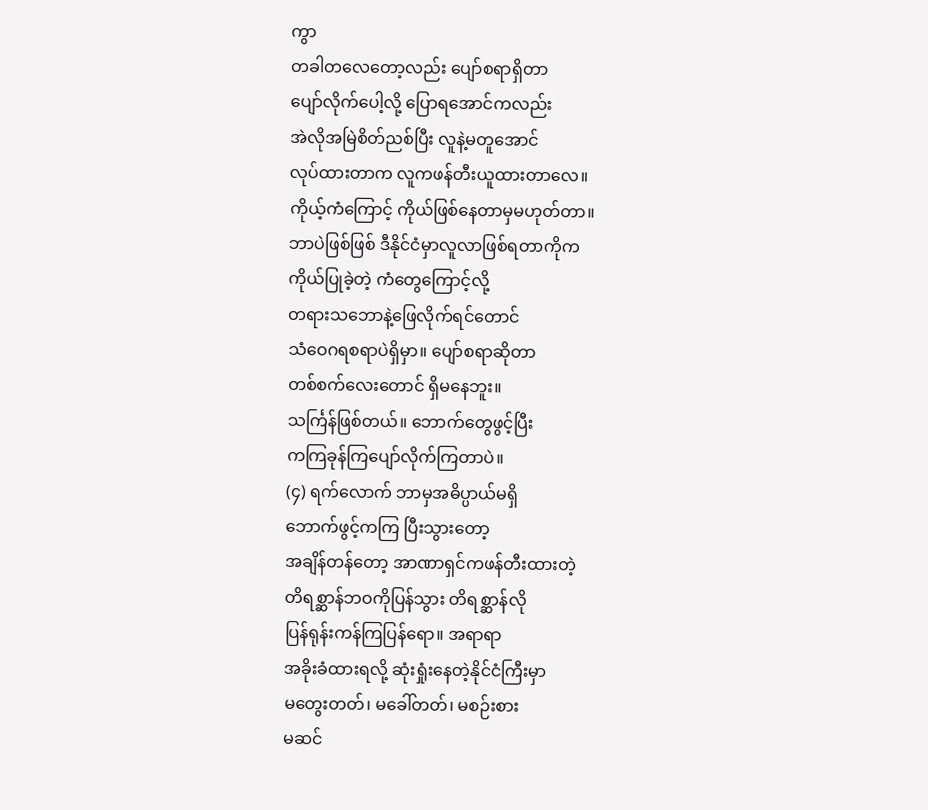ကွာ
တခါတလေတော့လည်း ပျော်စရာရှိတာ
ပျော်လိုက်ပေါ့လို့ ပြောရအောင်ကလည်း
အဲလိုအမြဲစိတ်ညစ်ပြီး လူနဲ့မတူအောင်
လုပ်ထားတာက လူကဖန်တီးယူထားတာလေ။
ကိုယ့်ကံကြောင့် ကိုယ်ဖြစ်နေတာမှမဟုတ်တာ။
ဘာပဲဖြစ်ဖြစ် ဒီနိုင်ငံမှာလူလာဖြစ်ရတာကိုက
ကိုယ်ပြုခဲ့တဲ့ ကံတွေကြောင့်လို့
တရားသဘောနဲ့ဖြေလိုက်ရင်တောင်
သံဝေဂရစရာပဲရှိမှာ။ ပျော်စရာဆိုတာ
တစ်စက်လေးတောင် ရှိမနေဘူး။
သင်္ကြန်ဖြစ်တယ်။ ဘောက်တွေဖွင့်ပြီး
ကကြခုန်ကြပျော်လိုက်ကြတာပဲ။
(၄) ရက်လောက် ဘာမှအဓိပ္ပာယ်မရှိ
ဘောက်ဖွင့်ကကြ ပြီးသွားတော့
အချိန်တန်တော့ အာဏာရှင်ကဖန်တီးထားတဲ့
တိရစ္ဆာန်ဘဝကိုပြန်သွား တိရစ္ဆာန်လို
ပြန်ရုန်းကန်ကြပြန်ရော။ အရာရာ
အခိုးခံထားရလို့ ဆုံးရှုံးနေတဲ့နိုင်ငံကြီးမှာ
မတွေးတတ်၊ မခေါ်တတ်၊ မစဉ်းစား
မဆင်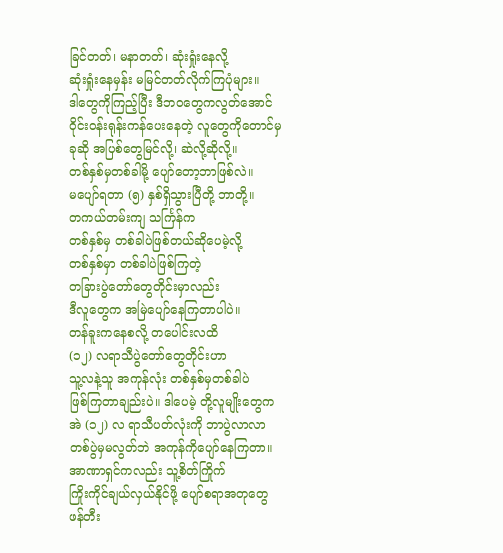ခြင်တတ်၊ မနာတတ်၊ ဆုံးရှုံးနေလို့
ဆုံးရှုံးနေမှန်း မမြင်တတ်လိုက်ကြပုံများ။
ဒါတွေကိုကြည့်ပြီး ဒီဘဝတွေကလွတ်အောင်
ဝိုင်းဝန်းရုန်းကန်ပေးနေတဲ့ လူတွေကိုတောင်မှ
ခုဆို အပြစ်တွေမြင်လို့၊ ဆဲလို့ဆိုလို့။
တစ်နှစ်မှတစ်ခါမို့ ပျော်တော့ဘာဖြစ်လဲ။
မပျော်ရတာ (၅) နှစ်ရှိသွားပြီတို့ ဘာတို့။
တကယ်တမ်းကျ သင်္ကြန်က
တစ်နှစ်မှ တစ်ခါပဲဖြစ်တယ်ဆိုပေမဲ့လို့
တစ်နှစ်မှာ တစ်ခါပဲဖြစ်ကြတဲ့
တခြားပွဲတော်တွေတိုင်းမှာလည်း
ဒီလူတွေက အမြဲပျော်နေကြတာပါပဲ။
တန်ခူးကနေစလို့ တပေါင်းလထိ
(၁၂) လရာသီပွဲတော်တွေတိုင်းဟာ
သူ့လနဲ့သူ အကုန်လုံး တစ်နှစ်မှတစ်ခါပဲ
ဖြစ်ကြတာချည်းပဲ။ ဒါပေမဲ့ တို့လူမျိုးတွေက
အဲ (၁၂) လ ရာသီပတ်လုံးကို ဘာပွဲလာလာ
တစ်ပွဲမှမလွတ်ဘဲ အကုန်ကိုပျော်နေကြတာ။
အာဏာရှင်ကလည်း သူ့စိတ်ကြိုက်
ကြိုးကိုင်ချယ်လှယ်နိုင်ဖို့ ပျော်စရာအတုတွေ
ဖန်တီး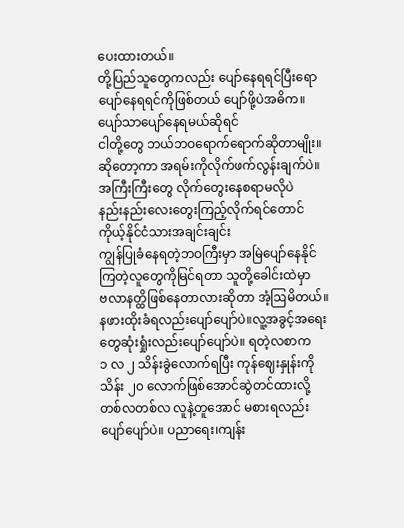ပေးထားတယ်။
တို့ပြည်သူတွေကလည်း ပျော်နေရရင်ပြီးရော
ပျော်နေရရင်ကိုဖြစ်တယ် ပျော်ဖို့ပဲအဓိက။
ပျော်သာပျော်နေရမယ်ဆိုရင်
ငါတို့တွေ ဘယ်ဘဝရောက်ရောက်ဆိုတာမျိုး။
ဆိုတော့ကာ အရမ်းကိုလိုက်ဖက်လွန်းချက်ပဲ။
အကြီးကြီးတွေ လိုက်တွေးနေစရာမလိုပဲ
နည်းနည်းလေးတွေးကြည့်လိုက်ရင်တောင်
ကိုယ့်နိုင်ငံသားအချင်းချင်း
ကျွန်ပြုခံနေရတဲ့ဘဝကြီးမှာ အမြဲပျော်နေနိုင်
ကြတဲ့လူတွေကိုမြင်ရတာ သူတို့ခေါင်းထဲမှာ
ဗလာနတ္ထိဖြစ်နေတာလားဆိုတာ အံ့ဩမိတယ်။
နဖားထိုးခံရလည်းပျော်ပျော်ပဲ။လူ့အခွင့်အရေး
တွေဆုံးရှုံးလည်းပျော်ပျော်ပဲ။ ရတဲ့လစာက
၁ လ ၂ သိန်းခွဲလောက်ရပြီး ကုန်ဈေးနှုန်းကို
သိန်း ၂၀ လောက်ဖြစ်အောင်ဆွဲတင်ထားလို့
တစ်လတစ်လ လူနဲ့တူအောင် မစားရလည်း
ပျော်ပျော်ပဲ။ ပညာရေး၊ကျန်း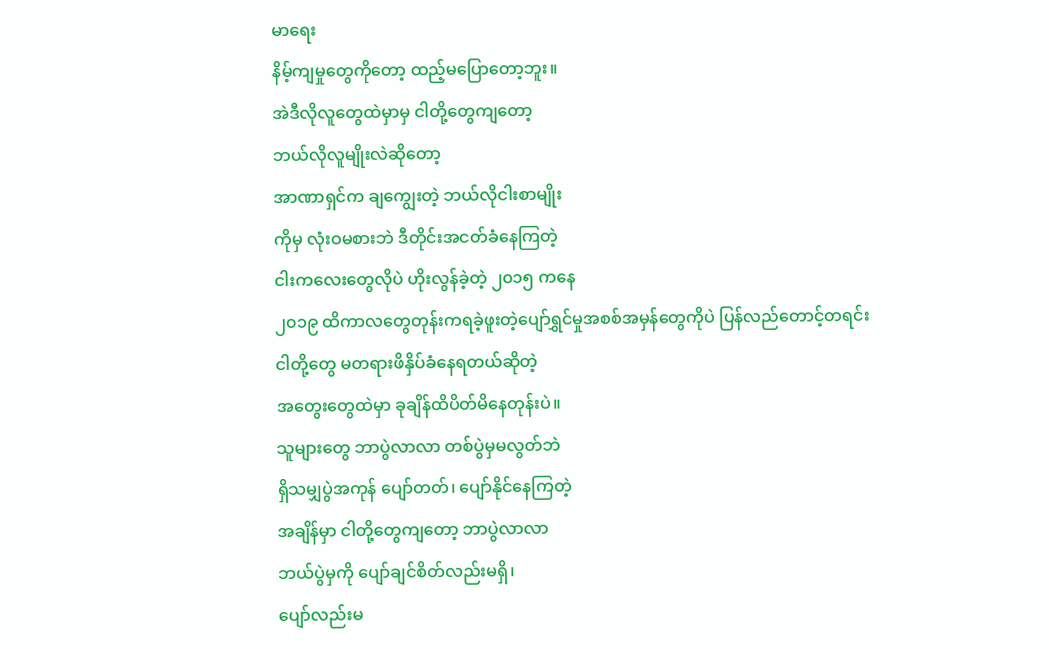မာရေး
နိမ့်ကျမှုတွေကိုတော့ ထည့်မပြောတော့ဘူး။
အဲဒီလိုလူတွေထဲမှာမှ ငါတို့တွေကျတော့
ဘယ်လိုလူမျိုးလဲဆိုတော့
အာဏာရှင်က ချကျွေးတဲ့ ဘယ်လိုငါးစာမျိုး
ကိုမှ လုံးဝမစားဘဲ ဒီတိုင်းအငတ်ခံနေကြတဲ့
ငါးကလေးတွေလိုပဲ ဟိုးလွန်ခဲ့တဲ့ ၂၀၁၅ ကနေ
၂၀၁၉ ထိကာလတွေတုန်းကရခဲ့ဖူးတဲ့ပျော်ရွှင်မှုအစစ်အမှန်တွေကိုပဲ ပြန်လည်တောင့်တရင်း
ငါတို့တွေ မတရားဖိနှိပ်ခံနေရတယ်ဆိုတဲ့
အတွေးတွေထဲမှာ ခုချိန်ထိပိတ်မိနေတုန်းပဲ။
သူများတွေ ဘာပွဲလာလာ တစ်ပွဲမှမလွတ်ဘဲ
ရှိသမျှပွဲအကုန် ပျော်တတ်၊ ပျော်နိုင်နေကြတဲ့
အချိန်မှာ ငါတို့တွေကျတော့ ဘာပွဲလာလာ
ဘယ်ပွဲမှကို ပျော်ချင်စိတ်လည်းမရှိ၊
ပျော်လည်းမ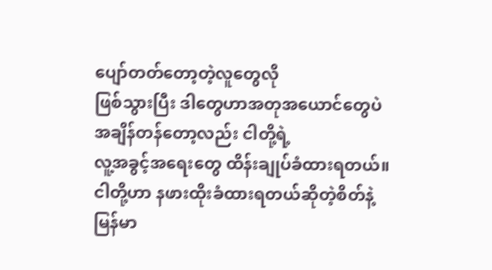ပျော်တတ်တော့တဲ့လူတွေလို
ဖြစ်သွားပြီး ဒါတွေဟာအတုအယောင်တွေပဲ
အချိန်တန်တော့လည်း ငါတို့ရဲ့
လူ့အခွင့်အရေးတွေ ထိန်းချုပ်ခံထားရတယ်။
ငါတို့ဟာ နဖားထိုးခံထားရတယ်ဆိုတဲ့စိတ်နဲ့
မြန်မာ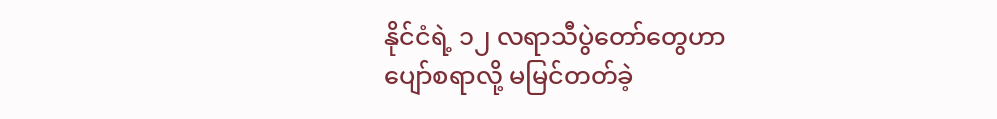နိုင်ငံရဲ့ ၁၂ လရာသီပွဲတော်တွေဟာ
ပျော်စရာလို့ မမြင်တတ်ခဲ့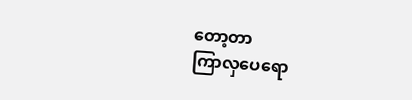တော့တာ
ကြာလှပေရော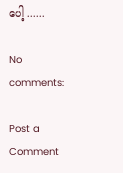ပေါ့ ......

No comments:

Post a Comment